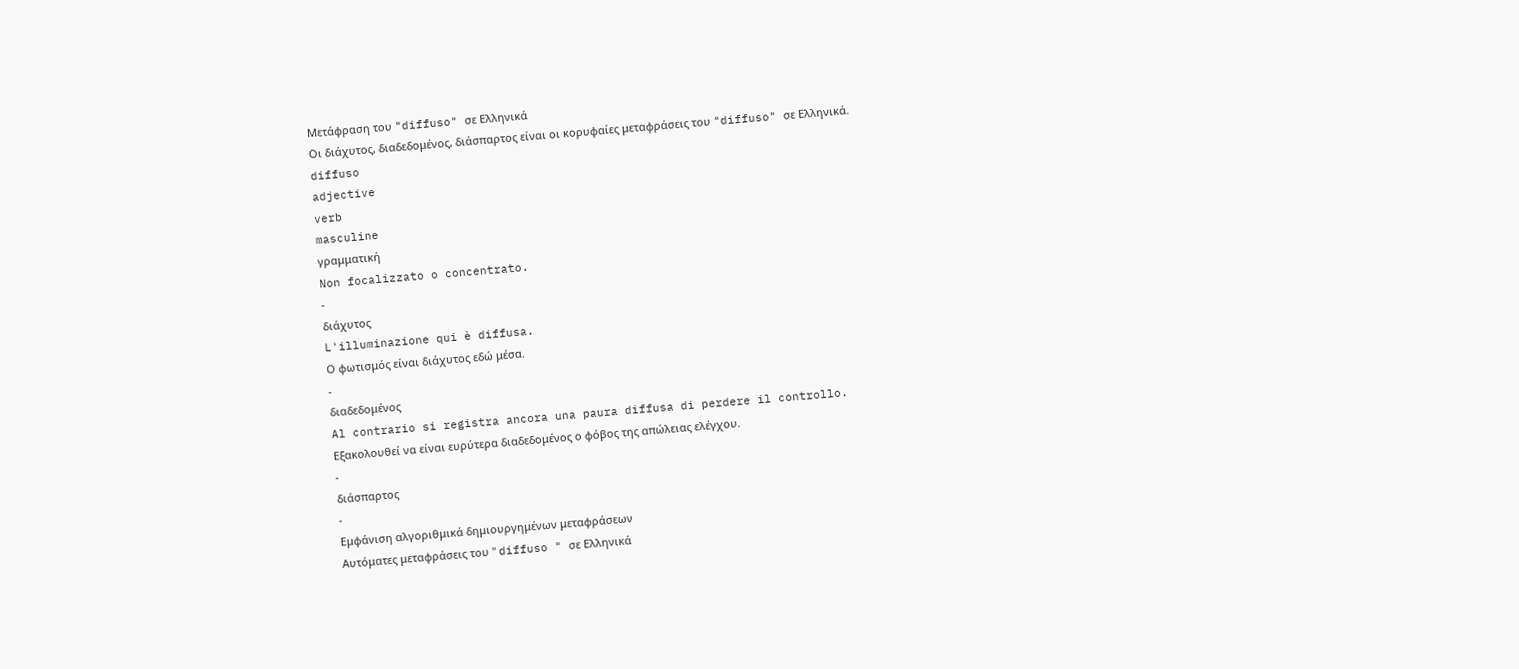Μετάφραση του "diffuso" σε Ελληνικά
Οι διάχυτος, διαδεδομένος, διάσπαρτος είναι οι κορυφαίες μεταφράσεις του "diffuso" σε Ελληνικά.
diffuso
adjective
verb
masculine
γραμματική
Non focalizzato o concentrato.
-
διάχυτος
L'illuminazione qui è diffusa.
Ο φωτισμός είναι διάχυτος εδώ μέσα.
-
διαδεδομένος
Al contrario si registra ancora una paura diffusa di perdere il controllo.
Εξακολουθεί να είναι ευρύτερα διαδεδομένος ο φόβος της απώλειας ελέγχου.
-
διάσπαρτος
-
Εμφάνιση αλγοριθμικά δημιουργημένων μεταφράσεων
Αυτόματες μεταφράσεις του " diffuso " σε Ελληνικά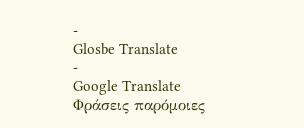-
Glosbe Translate
-
Google Translate
Φράσεις παρόμοιες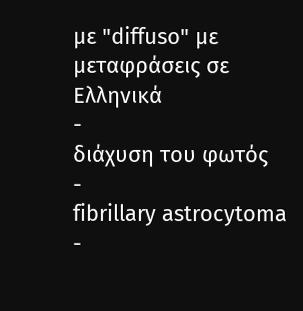με "diffuso" με μεταφράσεις σε Ελληνικά
-
διάχυση του φωτός
-
fibrillary astrocytoma
-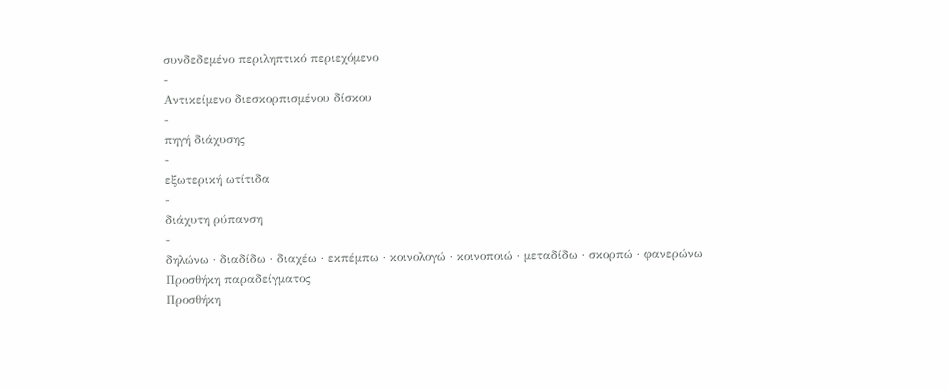συνδεδεμένο περιληπτικό περιεχόμενο
-
Αντικείμενο διεσκορπισμένου δίσκου
-
πηγή διάχυσης
-
εξωτερική ωτίτιδα
-
διάχυτη ρύπανση
-
δηλώνω · διαδίδω · διαχέω · εκπέμπω · κοινολογώ · κοινοποιώ · μεταδίδω · σκορπώ · φανερώνω
Προσθήκη παραδείγματος
Προσθήκη